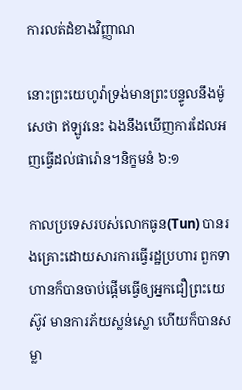ការលត់ដំខាងវិញ្ញាណ

នោះព្រះយេហូវ៉ាទ្រង់មានព្រះបន្ទូលនឹងម៉ូសេថា ឥឡូវនេះ ឯងនឹងឃើញការដែលអញធ្វើដល់ផារ៉ោន។និក្ខមនំ ៦:១

កាលប្រទេសរបស់លោកធូន(Tun) បានរងគ្រោះដោយសារការធ្វើរដ្ឋប្រហារ ពួកទាហានក៏បានចាប់ផ្តើមធ្វើឲ្យអ្នកជឿព្រះយេស៊ូវ មានការភ័យស្លន់ស្លោ ហើយក៏បានសម្លា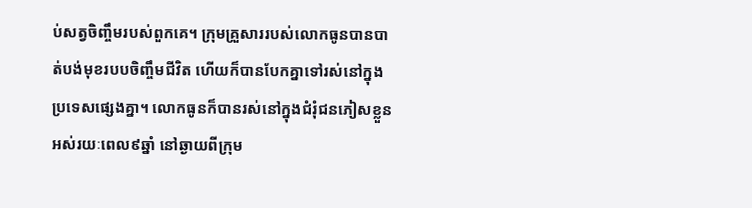ប់សត្វចិញ្ចឹមរបស់ពួកគេ។ ក្រុមគ្រួសាររបស់លោកធូនបានបាត់បង់មុខរបបចិញ្ចឹមជីវិត ហើយក៏បានបែកគ្នាទៅរស់នៅក្នុងប្រទេសផ្សេងគ្នា។ លោកធូនក៏បានរស់នៅក្នុងជំរុំជនភៀសខ្លួនអស់រយៈពេល៩ឆ្នាំ នៅឆ្ងាយពីក្រុម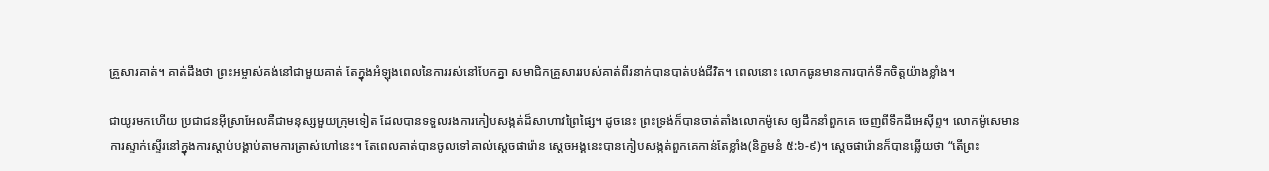គ្រួសារគាត់។ គាត់ដឹងថា ព្រះអម្ចាស់គង់នៅជាមួយគាត់ តែក្នុងអំឡុងពេលនៃការរស់នៅបែកគ្នា សមាជិកគ្រួសាររបស់គាត់ពីរនាក់បានបាត់បង់ជីវិត។ ពេលនោះ លោកធូនមានការបាក់ទឹកចិត្តយ៉ាងខ្លាំង។

ជាយូរមកហើយ ប្រជាជនអ៊ីស្រាអែលគឺជាមនុស្សមួយក្រុមទៀត ដែលបានទទួលរងការកៀបសង្កត់ដ៏សាហាវព្រៃផ្សៃ។ ដូចនេះ ព្រះទ្រង់ក៏បានចាត់តាំងលោកម៉ូសេ ឲ្យដឹកនាំពួកគេ ចេញពីទឹកដីអេស៊ីព្ទ។ លោកម៉ូសេមានការស្ទាក់ស្ទើរនៅក្នុងការស្តាប់បង្គាប់តាមការត្រាស់ហៅនេះ។ តែពេលគាត់បានចូលទៅគាល់ស្តេចផារ៉ោន ស្តេចអង្គនេះបានកៀបសង្កត់ពួកគេកាន់តែខ្លាំង(និក្ខមនំ ៥:៦-៩)។ ស្តេចផារ៉ោនក៏បានឆ្លើយថា “តើព្រះ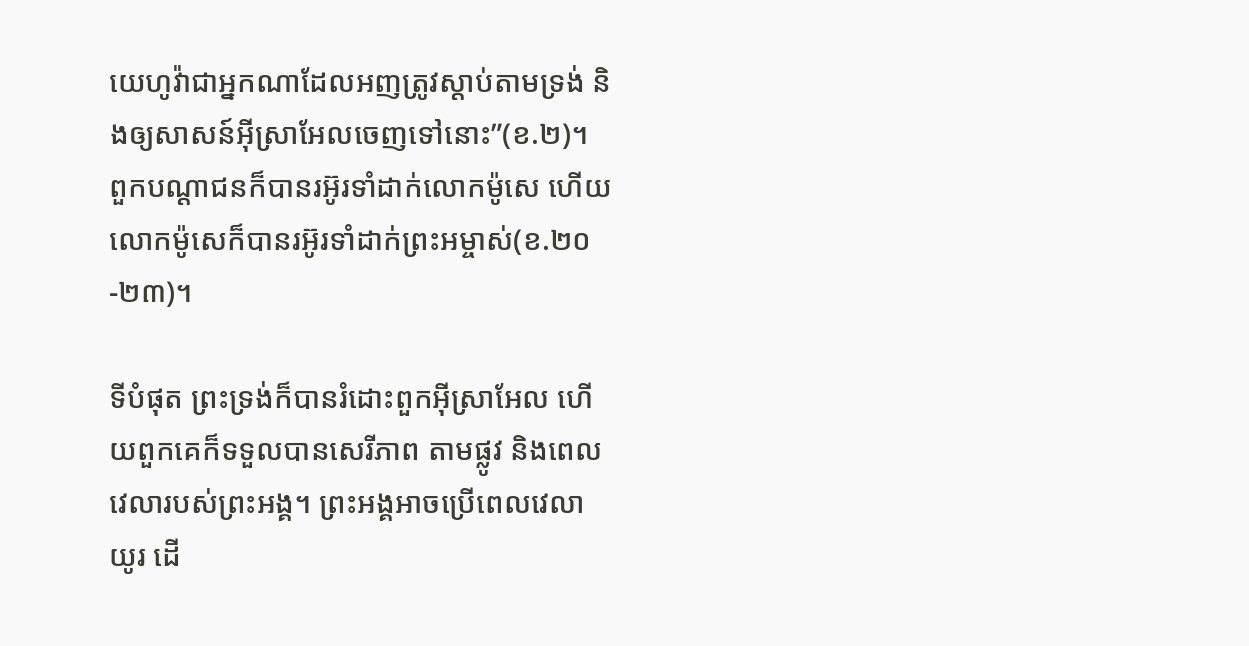យេហូវ៉ាជាអ្នកណាដែលអញត្រូវស្តាប់តាមទ្រង់ និងឲ្យសាសន៍អ៊ីស្រាអែលចេញទៅនោះ”(ខ.២)។ ពួកបណ្តាជនក៏បានរអ៊ូរទាំដាក់លោកម៉ូសេ ហើយលោកម៉ូសេក៏បានរអ៊ូរទាំដាក់ព្រះអម្ចាស់(ខ.២០-២៣)។

ទីបំផុត ព្រះទ្រង់ក៏បានរំដោះពួកអ៊ីស្រាអែល ហើយពួកគេក៏ទទួលបានសេរីភាព តាមផ្លូវ និងពេលវេលារបស់ព្រះអង្គ។ ព្រះអង្គអាចប្រើពេលវេលាយូរ ដើ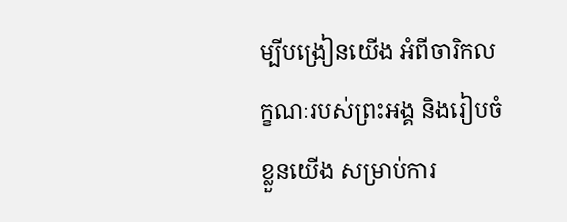ម្បីបង្រៀនយើង អំពីចារិកលក្ខណៈរបស់ព្រះអង្គ និងរៀបចំខ្លួនយើង សម្រាប់ការ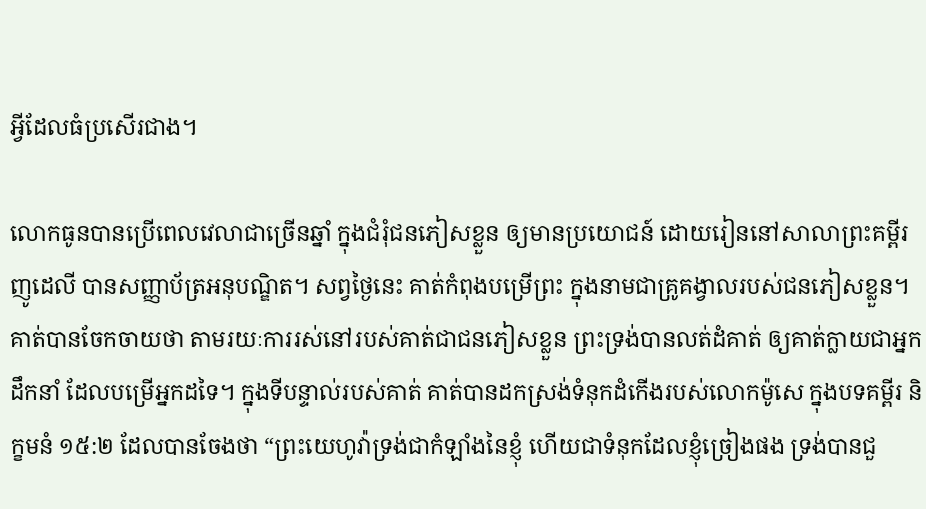អ្វីដែលធំប្រសើរជាង។

លោកធូនបានប្រើពេលវេលាជាច្រើនឆ្នាំ ក្នុងជំរុំជនភៀសខ្លួន ឲ្យមានប្រយោជន៍ ដោយរៀននៅសាលាព្រះគម្ពីរញូដេលី បានសញ្ញាប័ត្រអនុបណ្ឌិត។ សព្វថ្ងៃនេះ គាត់កំពុងបម្រើព្រះ ក្នុងនាមជាគ្រូគង្វាលរបស់ជនភៀសខ្លួន។ គាត់បានចែកចាយថា តាមរយៈការរស់នៅរបស់គាត់ជាជនភៀសខ្លួន ព្រះទ្រង់បានលត់ដំគាត់ ឲ្យគាត់ក្លាយជាអ្នកដឹកនាំ ដែលបម្រើអ្នកដទៃ។ ក្នុងទីបន្ទាល់របស់គាត់ គាត់បានដកស្រង់ទំនុកដំកើងរបស់លោកម៉ូសេ ក្នុងបទគម្ពីរ និក្ខមនំ ១៥:២ ដែលបានចែងថា “ព្រះយេហូវ៉ាទ្រង់ជាកំឡាំងនៃខ្ញុំ ហើយជាទំនុកដែលខ្ញុំច្រៀងផង ទ្រង់បានជួ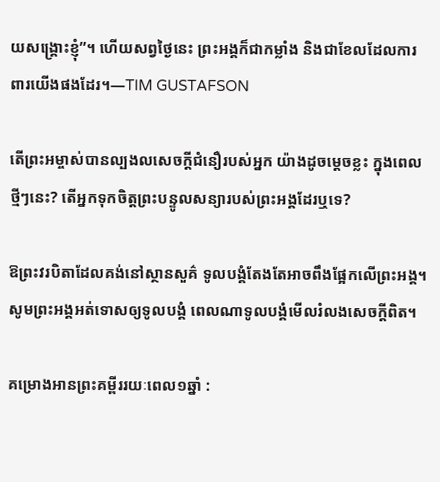យសង្គ្រោះខ្ញុំ”។ ហើយសព្វថ្ងៃនេះ ព្រះអង្គក៏ជាកម្លាំង និងជាខែលដែលការពារយើងផងដែរ។—TIM GUSTAFSON

តើព្រះអម្ចាស់បានល្បងលសេចក្តីជំនឿរបស់អ្នក យ៉ាងដូចម្តេចខ្លះ ក្នុងពេលថ្មីៗនេះ? តើអ្នកទុកចិត្តព្រះបន្ទូលសន្យារបស់ព្រះអង្គដែរឬទេ?

ឱព្រះវរបិតាដែលគង់នៅស្ថានសួគ៌ ទូលបង្គំតែងតែអាចពឹងផ្អែកលើព្រះអង្គ។ សូមព្រះអង្គអត់ទោសឲ្យទូលបង្គំ ពេលណាទូលបង្គំមើលរំលងសេចក្តីពិត។

គម្រោងអានព្រះគម្ពីររយៈពេល១ឆ្នាំ :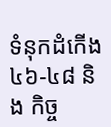ទំនុកដំកើង ៤៦-៤៨ និង កិច្ច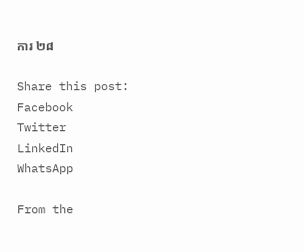ការ ២៨

Share this post:
Facebook
Twitter
LinkedIn
WhatsApp

From the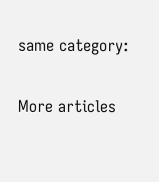same category:

More articles